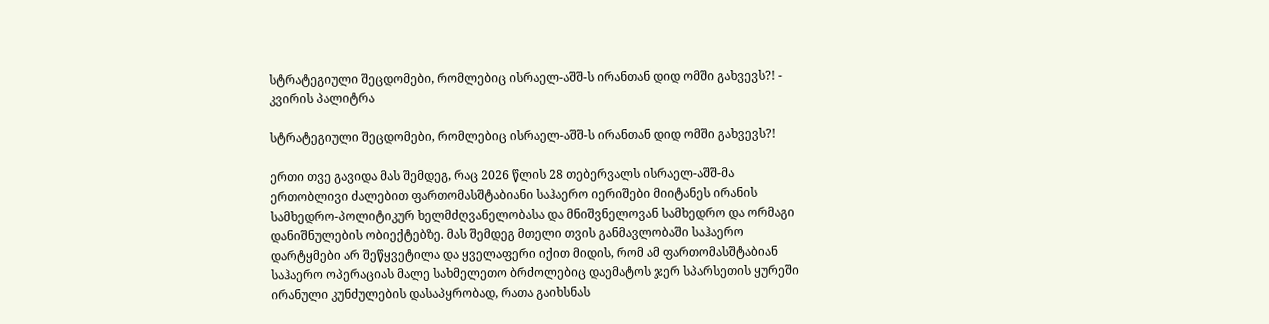სტრატეგიული შეცდომები, რომლებიც ისრაელ-აშშ-ს ირანთან დიდ ომში გახვევს?! - კვირის პალიტრა

სტრატეგიული შეცდომები, რომლებიც ისრაელ-აშშ-ს ირანთან დიდ ომში გახვევს?!

ერთი თვე გავიდა მას შემდეგ, რაც 2026 წლის 28 თებერვალს ისრაელ-აშშ-მა ერთობლივი ძალებით ფართომასშტაბიანი საჰაერო იერიშები მიიტანეს ირანის სამხედრო-პოლიტიკურ ხელმძღვანელობასა და მნიშვნელოვან სამხედრო და ორმაგი დანიშნულების ობიექტებზე. მას შემდეგ მთელი თვის განმავლობაში საჰაერო დარტყმები არ შეწყვეტილა და ყველაფერი იქით მიდის, რომ ამ ფართომასშტაბიან საჰაერო ოპერაციას მალე სახმელეთო ბრძოლებიც დაემატოს ჯერ სპარსეთის ყურეში ირანული კუნძულების დასაპყრობად, რათა გაიხსნას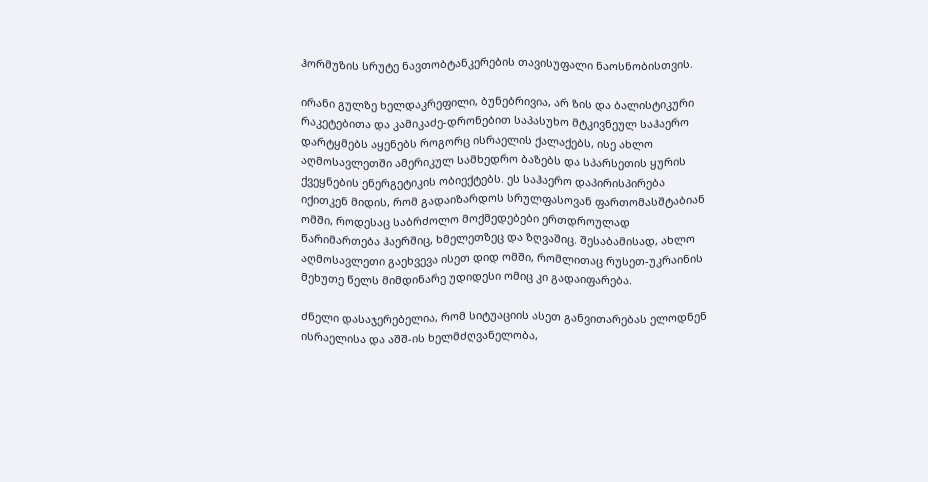ჰორმუზის სრუტე ნავთობტანკერების თავისუფალი ნაოსნობისთვის.

ირანი გულზე ხელდაკრეფილი, ბუნებრივია, არ ზის და ბალისტიკური რაკეტებითა და კამიკაძე-დრონებით საპასუხო მტკივნეულ საჰაერო დარტყმებს აყენებს როგორც ისრაელის ქალაქებს, ისე ახლო აღმოსავლეთში ამერიკულ სამხედრო ბაზებს და სპარსეთის ყურის ქვეყნების ენერგეტიკის ობიექტებს. ეს საჰაერო დაპირისპირება იქითკენ მიდის, რომ გადაიზარდოს სრულფასოვან ფართომასშტაბიან ომში, როდესაც საბრძოლო მოქმედებები ერთდროულად წარიმართება ჰაერშიც, ხმელეთზეც და ზღვაშიც. შესაბამისად, ახლო აღმოსავლეთი გაეხვევა ისეთ დიდ ომში, რომლითაც რუსეთ-უკრაინის მეხუთე წელს მიმდინარე უდიდესი ომიც კი გადაიფარება.

ძნელი დასაჯერებელია, რომ სიტუაციის ასეთ განვითარებას ელოდნენ ისრაელისა და აშშ-ის ხელმძღვანელობა,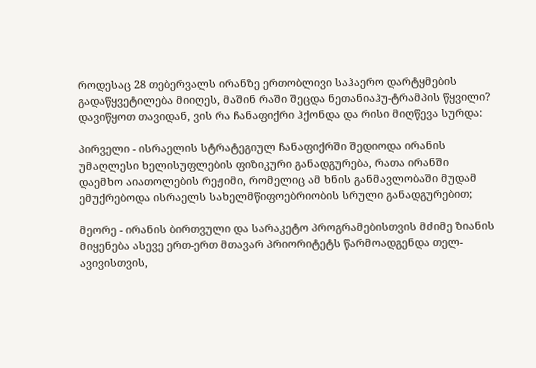როდესაც 28 თებერვალს ირანზე ერთობლივი საჰაერო დარტყმების გადაწყვეტილება მიიღეს, მაშინ რაში შეცდა ნეთანიაჰუ-ტრამპის წყვილი? დავიწყოთ თავიდან, ვის რა ჩანაფიქრი ჰქონდა და რისი მიღწევა სურდა:

პირველი - ისრაელის სტრატეგიულ ჩანაფიქრში შედიოდა ირანის უმაღლესი ხელისუფლების ფიზიკური განადგურება, რათა ირანში დაემხო აიათოლების რეჟიმი, რომელიც ამ ხნის განმავლობაში მუდამ ემუქრებოდა ისრაელს სახელმწიფოებრიობის სრული განადგურებით;

მეორე - ირანის ბირთვული და სარაკეტო პროგრამებისთვის მძიმე ზიანის მიყენება ასევე ერთ-ერთ მთავარ პრიორიტეტს წარმოადგენდა თელ-ავივისთვის,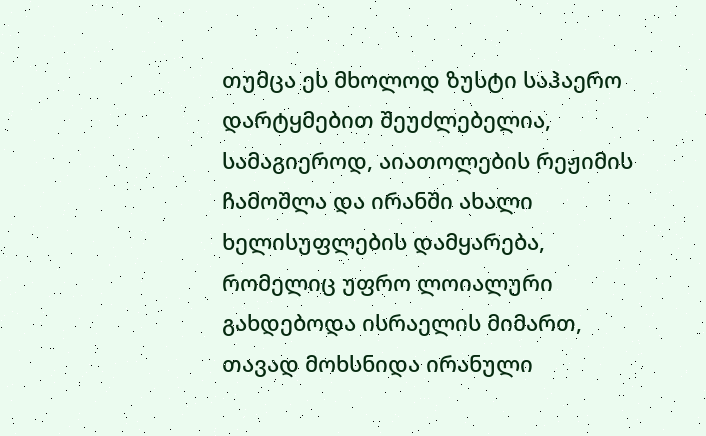თუმცა ეს მხოლოდ ზუსტი საჰაერო დარტყმებით შეუძლებელია, სამაგიეროდ, აიათოლების რეჟიმის ჩამოშლა და ირანში ახალი ხელისუფლების დამყარება, რომელიც უფრო ლოიალური გახდებოდა ისრაელის მიმართ, თავად მოხსნიდა ირანული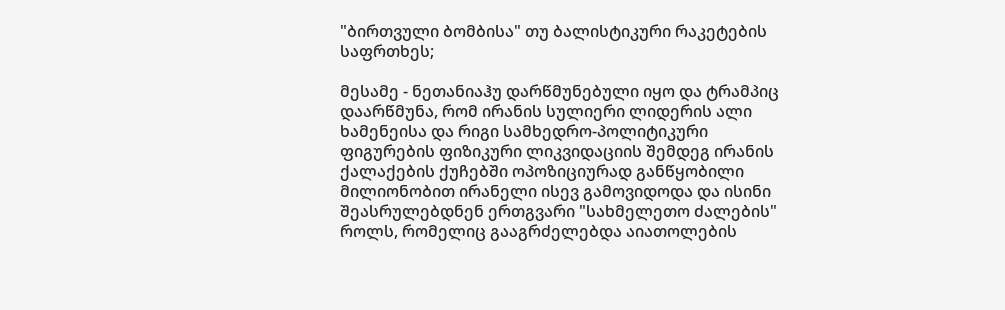"ბირთვული ბომბისა" თუ ბალისტიკური რაკეტების საფრთხეს;

მესამე - ნეთანიაჰუ დარწმუნებული იყო და ტრამპიც დაარწმუნა, რომ ირანის სულიერი ლიდერის ალი ხამენეისა და რიგი სამხედრო-პოლიტიკური ფიგურების ფიზიკური ლიკვიდაციის შემდეგ ირანის ქალაქების ქუჩებში ოპოზიციურად განწყობილი მილიონობით ირანელი ისევ გამოვიდოდა და ისინი შეასრულებდნენ ერთგვარი "სახმელეთო ძალების" როლს, რომელიც გააგრძელებდა აიათოლების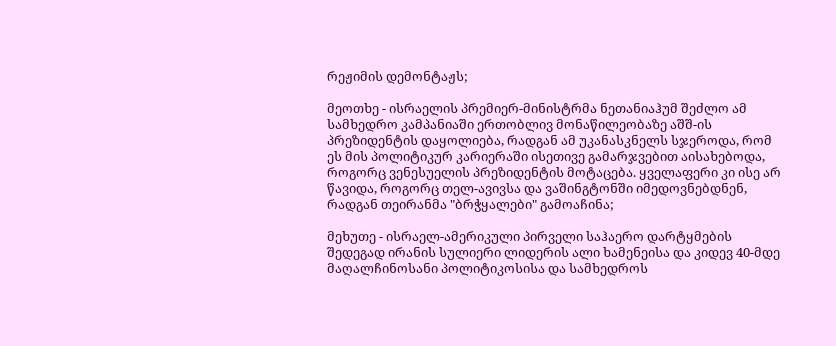რეჟიმის დემონტაჟს;

მეოთხე - ისრაელის პრემიერ-მინისტრმა ნეთანიაჰუმ შეძლო ამ სამხედრო კამპანიაში ერთობლივ მონაწილეობაზე აშშ-ის პრეზიდენტის დაყოლიება, რადგან ამ უკანასკნელს სჯეროდა, რომ ეს მის პოლიტიკურ კარიერაში ისეთივე გამარჯვებით აისახებოდა, როგორც ვენესუელის პრეზიდენტის მოტაცება. ყველაფერი კი ისე არ წავიდა, როგორც თელ-ავივსა და ვაშინგტონში იმედოვნებდნენ, რადგან თეირანმა "ბრჭყალები" გამოაჩინა;

მეხუთე - ისრაელ-ამერიკული პირველი საჰაერო დარტყმების შედეგად ირანის სულიერი ლიდერის ალი ხამენეისა და კიდევ 40-მდე მაღალჩინოსანი პოლიტიკოსისა და სამხედროს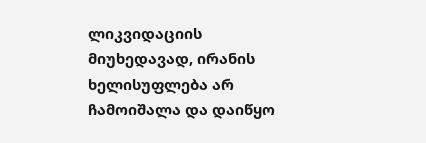ლიკვიდაციის მიუხედავად, ირანის ხელისუფლება არ ჩამოიშალა და დაიწყო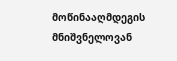მოწინააღმდეგის მნიშვნელოვან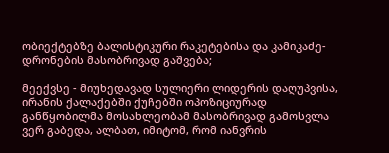ობიექტებზე ბალისტიკური რაკეტებისა და კამიკაძე-დრონების მასობრივად გაშვება;

მეექვსე - მიუხედავად სულიერი ლიდერის დაღუპვისა, ირანის ქალაქებში ქუჩებში ოპოზიციურად განწყობილმა მოსახლეობამ მასობრივად გამოსვლა ვერ გაბედა, ალბათ, იმიტომ, რომ იანვრის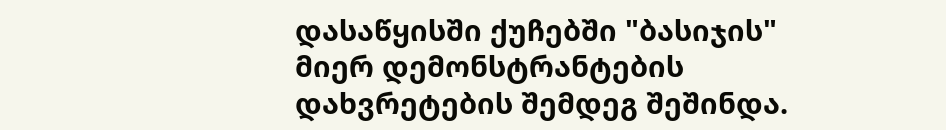დასაწყისში ქუჩებში "ბასიჯის" მიერ დემონსტრანტების დახვრეტების შემდეგ შეშინდა.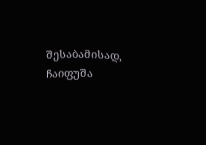შესაბამისად, ჩაიფუშა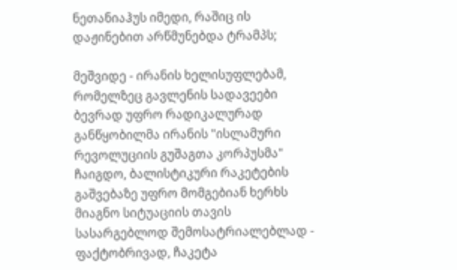ნეთანიაჰუს იმედი, რაშიც ის დაჟინებით არწმუნებდა ტრამპს;

მეშვიდე - ირანის ხელისუფლებამ, რომელზეც გავლენის სადავეები ბევრად უფრო რადიკალურად განწყობილმა ირანის "ისლამური რევოლუციის გუშაგთა კორპუსმა" ჩაიგდო, ბალისტიკური რაკეტების გაშვებაზე უფრო მომგებიან ხერხს მიაგნო სიტუაციის თავის სასარგებლოდ შემოსატრიალებლად - ფაქტობრივად, ჩაკეტა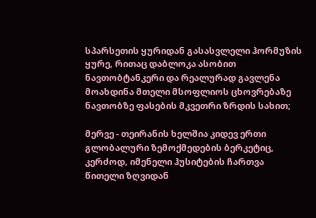სპარსეთის ყურიდან გასასვლელი ჰორმუზის ყურე, რითაც დაბლოკა ასობით ნავთობტანკერი და რეალურად გავლენა მოახდინა მთელი მსოფლიოს ცხოვრებაზე ნავთობზე ფასების მკვეთრი ზრდის სახით;

მერვე - თეირანის ხელშია კიდევ ერთი გლობალური ზემოქმედების ბერკეტიც, კერძოდ, იმენელი ჰუსიტების ჩართვა წითელი ზღვიდან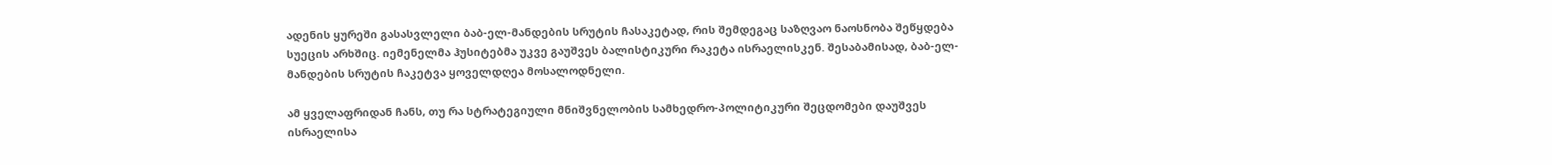ადენის ყურეში გასასვლელი ბაბ-ელ-მანდების სრუტის ჩასაკეტად, რის შემდეგაც საზღვაო ნაოსნობა შეწყდება სუეცის არხშიც. იემენელმა ჰუსიტებმა უკვე გაუშვეს ბალისტიკური რაკეტა ისრაელისკენ. შესაბამისად, ბაბ-ელ-მანდების სრუტის ჩაკეტვა ყოველდღეა მოსალოდნელი.

ამ ყველაფრიდან ჩანს, თუ რა სტრატეგიული მნიშვნელობის სამხედრო-პოლიტიკური შეცდომები დაუშვეს ისრაელისა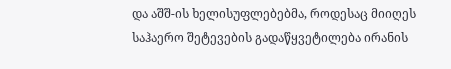და აშშ-ის ხელისუფლებებმა, როდესაც მიიღეს საჰაერო შეტევების გადაწყვეტილება ირანის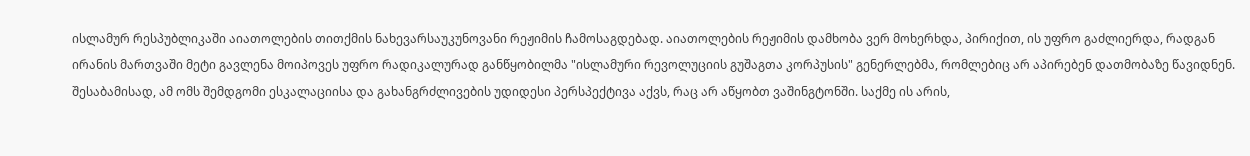ისლამურ რესპუბლიკაში აიათოლების თითქმის ნახევარსაუკუნოვანი რეჟიმის ჩამოსაგდებად. აიათოლების რეჟიმის დამხობა ვერ მოხერხდა, პირიქით, ის უფრო გაძლიერდა, რადგან ირანის მართვაში მეტი გავლენა მოიპოვეს უფრო რადიკალურად განწყობილმა "ისლამური რევოლუციის გუშაგთა კორპუსის" გენერლებმა, რომლებიც არ აპირებენ დათმობაზე წავიდნენ. შესაბამისად, ამ ომს შემდგომი ესკალაციისა და გახანგრძლივების უდიდესი პერსპექტივა აქვს, რაც არ აწყობთ ვაშინგტონში. საქმე ის არის,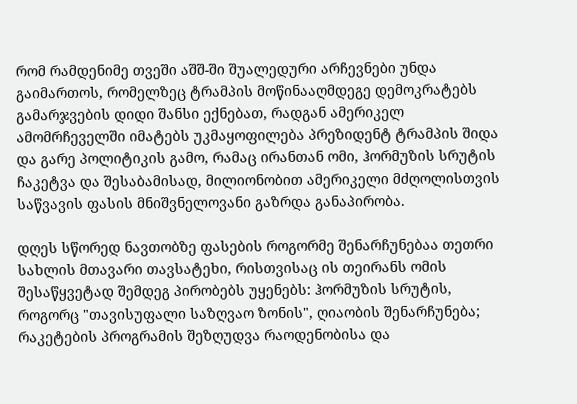რომ რამდენიმე თვეში აშშ-ში შუალედური არჩევნები უნდა გაიმართოს, რომელზეც ტრამპის მოწინააღმდეგე დემოკრატებს გამარჯვების დიდი შანსი ექნებათ, რადგან ამერიკელ ამომრჩეველში იმატებს უკმაყოფილება პრეზიდენტ ტრამპის შიდა და გარე პოლიტიკის გამო, რამაც ირანთან ომი, ჰორმუზის სრუტის ჩაკეტვა და შესაბამისად, მილიონობით ამერიკელი მძღოლისთვის საწვავის ფასის მნიშვნელოვანი გაზრდა განაპირობა.

დღეს სწორედ ნავთობზე ფასების როგორმე შენარჩუნებაა თეთრი სახლის მთავარი თავსატეხი, რისთვისაც ის თეირანს ომის შესაწყვეტად შემდეგ პირობებს უყენებს: ჰორმუზის სრუტის, როგორც "თავისუფალი საზღვაო ზონის", ღიაობის შენარჩუნება; რაკეტების პროგრამის შეზღუდვა რაოდენობისა და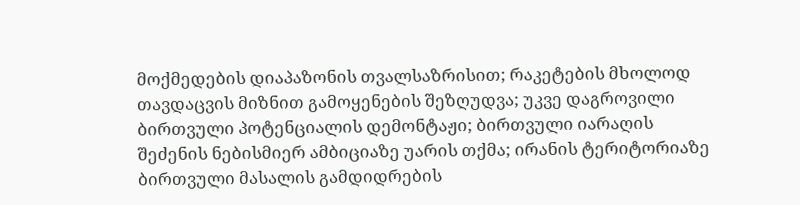მოქმედების დიაპაზონის თვალსაზრისით; რაკეტების მხოლოდ თავდაცვის მიზნით გამოყენების შეზღუდვა; უკვე დაგროვილი ბირთვული პოტენციალის დემონტაჟი; ბირთვული იარაღის შეძენის ნებისმიერ ამბიციაზე უარის თქმა; ირანის ტერიტორიაზე ბირთვული მასალის გამდიდრების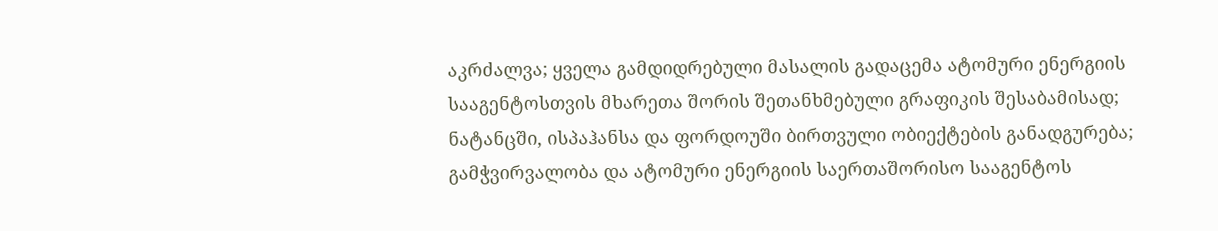აკრძალვა; ყველა გამდიდრებული მასალის გადაცემა ატომური ენერგიის სააგენტოსთვის მხარეთა შორის შეთანხმებული გრაფიკის შესაბამისად; ნატანცში, ისპაჰანსა და ფორდოუში ბირთვული ობიექტების განადგურება; გამჭვირვალობა და ატომური ენერგიის საერთაშორისო სააგენტოს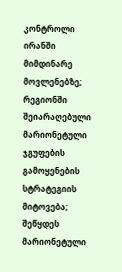კონტროლი ირანში მიმდინარე მოვლენებზე; რეგიონში შეიარაღებული მარიონეტული ჯგუფების გამოყენების სტრატეგიის მიტოვება; შეწყდეს მარიონეტული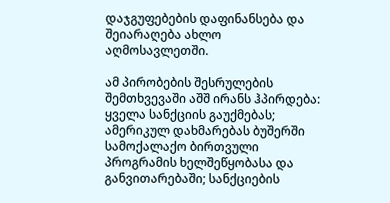დაჯგუფებების დაფინანსება და შეიარაღება ახლო აღმოსავლეთში.

ამ პირობების შესრულების შემთხვევაში აშშ ირანს ჰპირდება: ყველა სანქციის გაუქმებას; ამერიკულ დახმარებას ბუშერში სამოქალაქო ბირთვული პროგრამის ხელშეწყობასა და განვითარებაში; სანქციების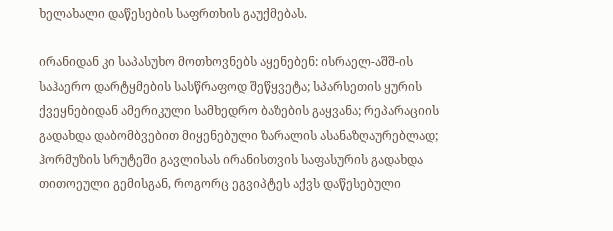ხელახალი დაწესების საფრთხის გაუქმებას.

ირანიდან კი საპასუხო მოთხოვნებს აყენებენ: ისრაელ-აშშ-ის საჰაერო დარტყმების სასწრაფოდ შეწყვეტა; სპარსეთის ყურის ქვეყნებიდან ამერიკული სამხედრო ბაზების გაყვანა; რეპარაციის გადახდა დაბომბვებით მიყენებული ზარალის ასანაზღაურებლად; ჰორმუზის სრუტეში გავლისას ირანისთვის საფასურის გადახდა თითოეული გემისგან, როგორც ეგვიპტეს აქვს დაწესებული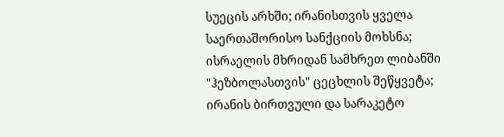სუეცის არხში; ირანისთვის ყველა საერთაშორისო სანქციის მოხსნა; ისრაელის მხრიდან სამხრეთ ლიბანში "ჰეზბოლასთვის" ცეცხლის შეწყვეტა; ირანის ბირთვული და სარაკეტო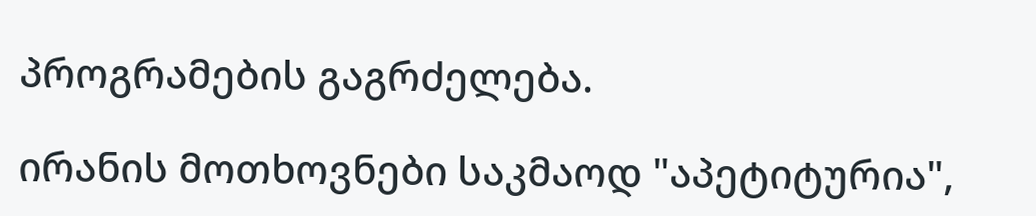პროგრამების გაგრძელება.

ირანის მოთხოვნები საკმაოდ "აპეტიტურია",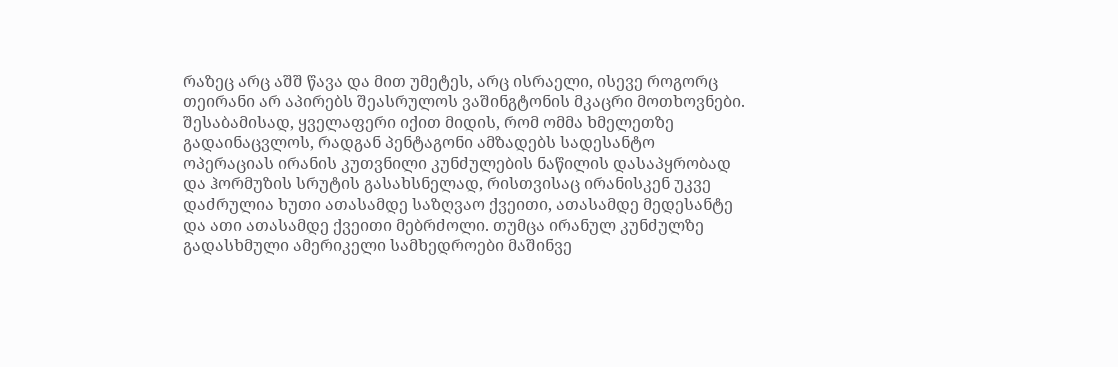რაზეც არც აშშ წავა და მით უმეტეს, არც ისრაელი, ისევე როგორც თეირანი არ აპირებს შეასრულოს ვაშინგტონის მკაცრი მოთხოვნები. შესაბამისად, ყველაფერი იქით მიდის, რომ ომმა ხმელეთზე გადაინაცვლოს, რადგან პენტაგონი ამზადებს სადესანტო ოპერაციას ირანის კუთვნილი კუნძულების ნაწილის დასაპყრობად და ჰორმუზის სრუტის გასახსნელად, რისთვისაც ირანისკენ უკვე დაძრულია ხუთი ათასამდე საზღვაო ქვეითი, ათასამდე მედესანტე და ათი ათასამდე ქვეითი მებრძოლი. თუმცა ირანულ კუნძულზე გადასხმული ამერიკელი სამხედროები მაშინვე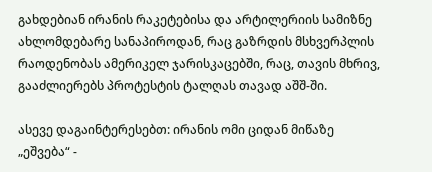გახდებიან ირანის რაკეტებისა და არტილერიის სამიზნე ახლომდებარე სანაპიროდან, რაც გაზრდის მსხვერპლის რაოდენობას ამერიკელ ჯარისკაცებში, რაც, თავის მხრივ, გააძლიერებს პროტესტის ტალღას თავად აშშ-ში.

ასევე დაგაინტერესებთ: ირანის ომი ციდან მიწაზე „ეშვება“ -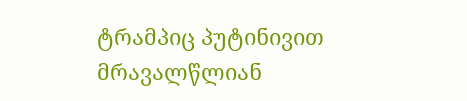ტრამპიც პუტინივით მრავალწლიან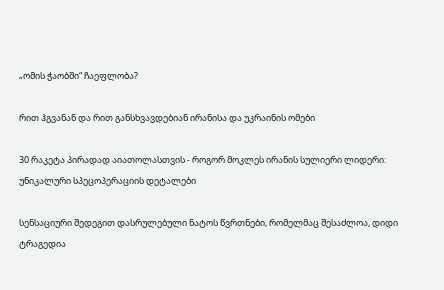„ომის ჭაობში“ ჩაეფლობა?

რით ჰგვანან და რით განსხვავდებიან ირანისა და უკრაინის ომები

30 რაკეტა პირადად აიათოლასთვის - როგორ მოკლეს ირანის სულიერი ლიდერი: უნიკალური სპეცოპერაციის დეტალები

სენსაციური შედეგით დასრულებული ნატოს წვრთნები, რომელმაც შესაძლოა, დიდი ტრაგედია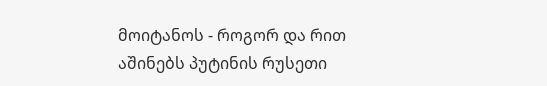მოიტანოს - როგორ და რით აშინებს პუტინის რუსეთი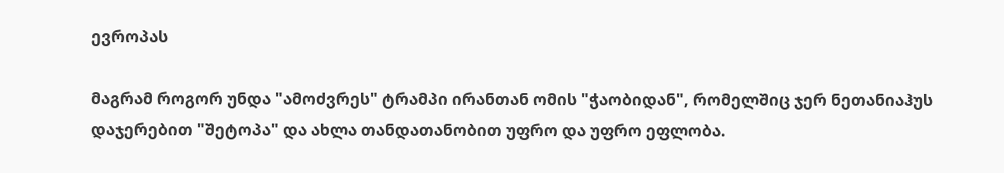ევროპას

მაგრამ როგორ უნდა "ამოძვრეს" ტრამპი ირანთან ომის "ჭაობიდან", რომელშიც ჯერ ნეთანიაჰუს დაჯერებით "შეტოპა" და ახლა თანდათანობით უფრო და უფრო ეფლობა.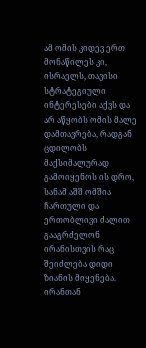ამ ომის კიდევ ერთ მონაწილეს კი, ისრაელს, თავისი სტრატეგიული ინტერესები აქვს და არ აწყობს ომის მალე დამთავრება, რადგან ცდილობს მაქსიმალურად გამოიყენოს ის დრო, სანამ აშშ ომშია ჩართული და ერთობლივი ძალით გააგრძელონ ირანისთვის რაც შეიძლება დიდი ზიანის მიყენება. ირანთან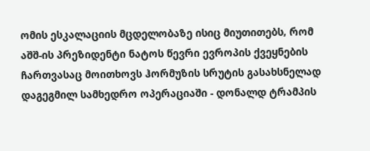ომის ესკალაციის მცდელობაზე ისიც მიუთითებს, რომ აშშ-ის პრეზიდენტი ნატოს წევრი ევროპის ქვეყნების ჩართვასაც მოითხოვს ჰორმუზის სრუტის გასახსნელად დაგეგმილ სამხედრო ოპერაციაში - დონალდ ტრამპის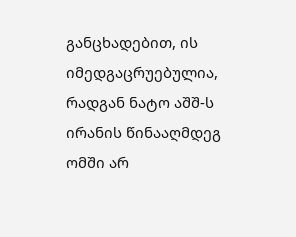განცხადებით, ის იმედგაცრუებულია, რადგან ნატო აშშ-ს ირანის წინააღმდეგ ომში არ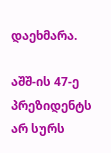დაეხმარა.

აშშ-ის 47-ე პრეზიდენტს არ სურს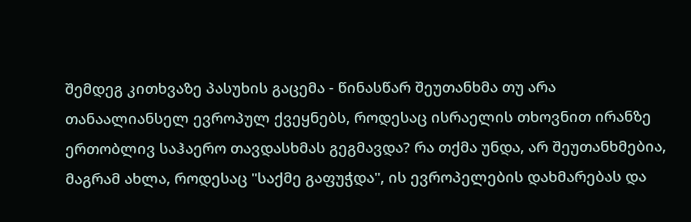შემდეგ კითხვაზე პასუხის გაცემა - წინასწარ შეუთანხმა თუ არა თანაალიანსელ ევროპულ ქვეყნებს, როდესაც ისრაელის თხოვნით ირანზე ერთობლივ საჰაერო თავდასხმას გეგმავდა? რა თქმა უნდა, არ შეუთანხმებია, მაგრამ ახლა, როდესაც "საქმე გაფუჭდა", ის ევროპელების დახმარებას და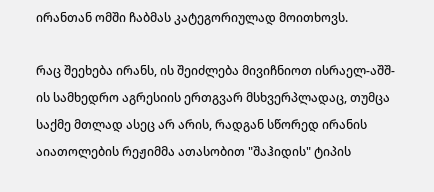ირანთან ომში ჩაბმას კატეგორიულად მოითხოვს.

რაც შეეხება ირანს, ის შეიძლება მივიჩნიოთ ისრაელ-აშშ-ის სამხედრო აგრესიის ერთგვარ მსხვერპლადაც, თუმცა საქმე მთლად ასეც არ არის, რადგან სწორედ ირანის აიათოლების რეჟიმმა ათასობით "შაჰიდის" ტიპის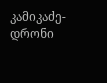კამიკაძე-დრონი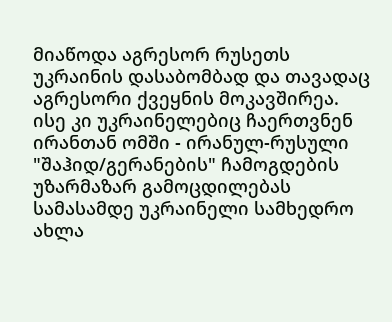მიაწოდა აგრესორ რუსეთს უკრაინის დასაბომბად და თავადაც აგრესორი ქვეყნის მოკავშირეა. ისე კი უკრაინელებიც ჩაერთვნენ ირანთან ომში - ირანულ-რუსული "შაჰიდ/გერანების" ჩამოგდების უზარმაზარ გამოცდილებას სამასამდე უკრაინელი სამხედრო ახლა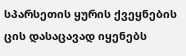სპარსეთის ყურის ქვეყნების ცის დასაცავად იყენებს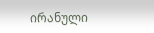ირანული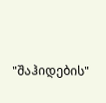"შაჰიდების"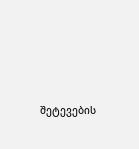შეტევების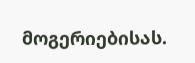მოგერიებისას.